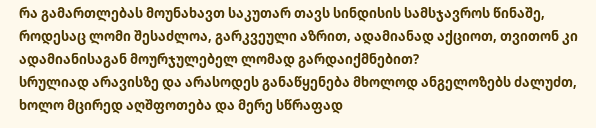რა გამართლებას მოუნახავთ საკუთარ თავს სინდისის სამსჯავროს წინაშე, როდესაც ლომი შესაძლოა, გარკვეული აზრით, ადამიანად აქციოთ, თვითონ კი ადამიანისაგან მოურჯულებელ ლომად გარდაიქმნებით?
სრულიად არავისზე და არასოდეს განაწყენება მხოლოდ ანგელოზებს ძალუძთ, ხოლო მცირედ აღშფოთება და მერე სწრაფად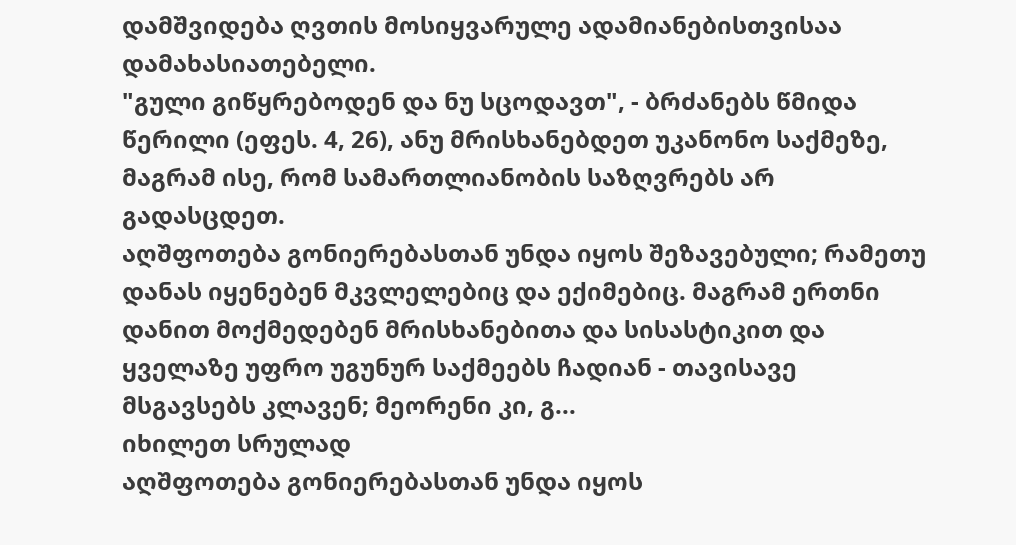დამშვიდება ღვთის მოსიყვარულე ადამიანებისთვისაა დამახასიათებელი.
"გული გიწყრებოდენ და ნუ სცოდავთ", - ბრძანებს წმიდა წერილი (ეფეს. 4, 26), ანუ მრისხანებდეთ უკანონო საქმეზე, მაგრამ ისე, რომ სამართლიანობის საზღვრებს არ გადასცდეთ.
აღშფოთება გონიერებასთან უნდა იყოს შეზავებული; რამეთუ დანას იყენებენ მკვლელებიც და ექიმებიც. მაგრამ ერთნი დანით მოქმედებენ მრისხანებითა და სისასტიკით და ყველაზე უფრო უგუნურ საქმეებს ჩადიან - თავისავე მსგავსებს კლავენ; მეორენი კი, გ...
იხილეთ სრულად
აღშფოთება გონიერებასთან უნდა იყოს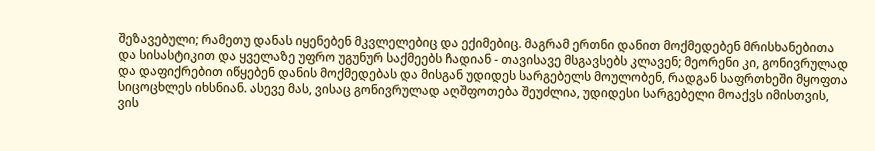შეზავებული; რამეთუ დანას იყენებენ მკვლელებიც და ექიმებიც. მაგრამ ერთნი დანით მოქმედებენ მრისხანებითა და სისასტიკით და ყველაზე უფრო უგუნურ საქმეებს ჩადიან - თავისავე მსგავსებს კლავენ; მეორენი კი, გონივრულად და დაფიქრებით იწყებენ დანის მოქმედებას და მისგან უდიდეს სარგებელს მოულობენ, რადგან საფრთხეში მყოფთა სიცოცხლეს იხსნიან. ასევე მას, ვისაც გონივრულად აღშფოთება შეუძლია, უდიდესი სარგებელი მოაქვს იმისთვის, ვის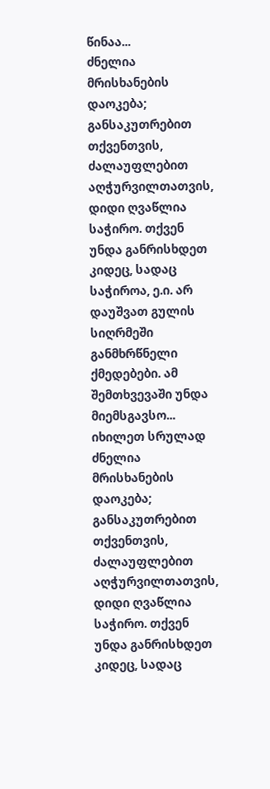წინაა...
ძნელია მრისხანების დაოკება; განსაკუთრებით თქვენთვის, ძალაუფლებით აღჭურვილთათვის, დიდი ღვაწლია საჭირო. თქვენ უნდა განრისხდეთ კიდეც, სადაც საჭიროა, ე.ი. არ დაუშვათ გულის სიღრმეში განმხრწნელი ქმედებები. ამ შემთხვევაში უნდა მიემსგავსო...
იხილეთ სრულად
ძნელია მრისხანების დაოკება; განსაკუთრებით თქვენთვის, ძალაუფლებით აღჭურვილთათვის, დიდი ღვაწლია საჭირო. თქვენ უნდა განრისხდეთ კიდეც, სადაც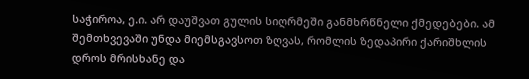საჭიროა, ე.ი. არ დაუშვათ გულის სიღრმეში განმხრწნელი ქმედებები. ამ შემთხვევაში უნდა მიემსგავსოთ ზღვას, რომლის ზედაპირი ქარიშხლის დროს მრისხანე და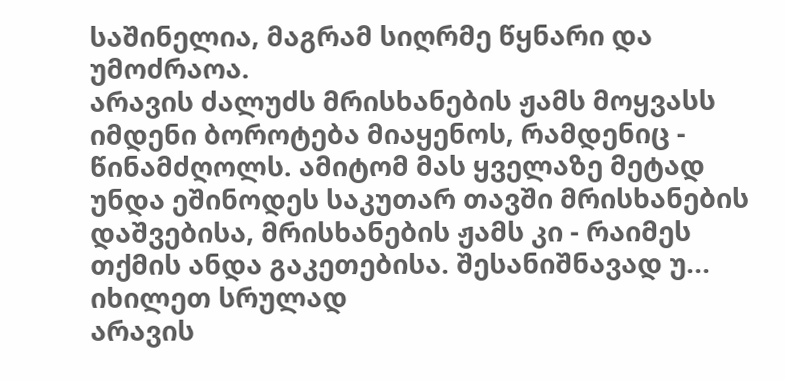საშინელია, მაგრამ სიღრმე წყნარი და უმოძრაოა.
არავის ძალუძს მრისხანების ჟამს მოყვასს იმდენი ბოროტება მიაყენოს, რამდენიც - წინამძღოლს. ამიტომ მას ყველაზე მეტად უნდა ეშინოდეს საკუთარ თავში მრისხანების დაშვებისა, მრისხანების ჟამს კი - რაიმეს თქმის ანდა გაკეთებისა. შესანიშნავად უ...
იხილეთ სრულად
არავის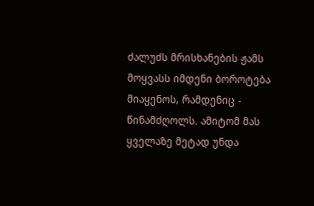ძალუძს მრისხანების ჟამს მოყვასს იმდენი ბოროტება მიაყენოს, რამდენიც - წინამძღოლს. ამიტომ მას ყველაზე მეტად უნდა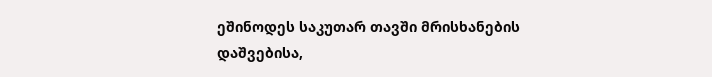ეშინოდეს საკუთარ თავში მრისხანების დაშვებისა,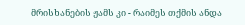მრისხანების ჟამს კი - რაიმეს თქმის ანდა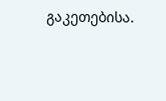გაკეთებისა.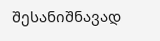შესანიშნავად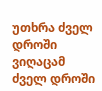უთხრა ძველ დროში ვიღაცამ ძველ დროში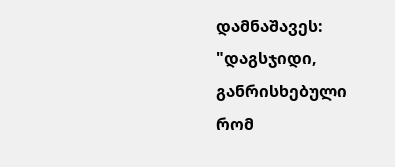დამნაშავეს: "დაგსჯიდი, განრისხებული რომ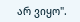არ ვიყო".